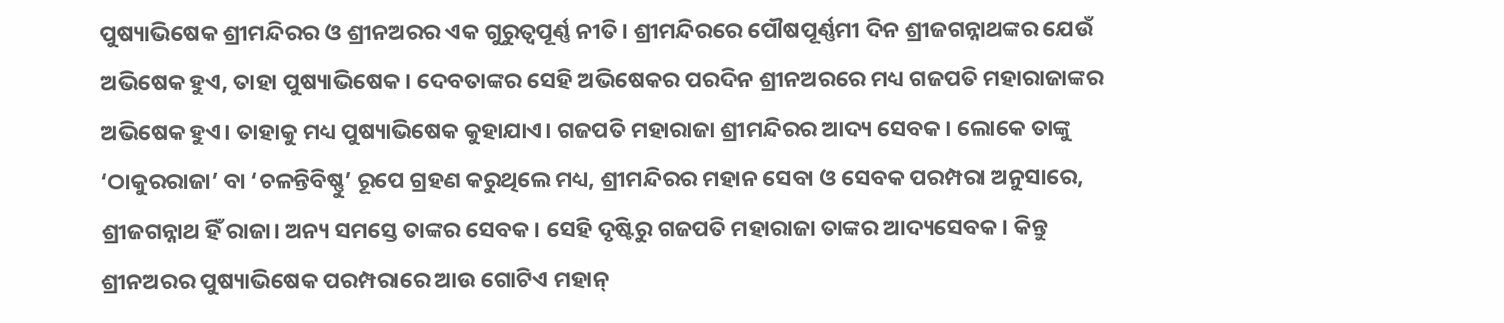ପୁଷ୍ୟାଭିଷେକ ଶ୍ରୀମନ୍ଦିରର ଓ ଶ୍ରୀନଅରର ଏକ ଗୁରୁତ୍ବପୂର୍ଣ୍ଣ ନୀତି। ଶ୍ରୀମନ୍ଦିରରେ ପୌଷପୂର୍ଣ୍ଣମୀ ଦିନ ଶ୍ରୀଜଗନ୍ନାଥଙ୍କର ଯେଉଁ ଅଭିଷେକ ହୁଏ, ତାହା ପୁଷ୍ୟାଭିଷେକ। ଦେବତାଙ୍କର ସେହି ଅଭିଷେକର ପରଦିନ ଶ୍ରୀନଅରରେ ମଧ୍ୟ ଗଜପତି ମହାରାଜାଙ୍କର ଅଭିଷେକ ହୁଏ। ତାହାକୁ ମଧ୍ୟ ପୁଷ୍ୟାଭିଷେକ କୁହାଯାଏ। ଗଜପତି ମହାରାଜା ଶ୍ରୀମନ୍ଦିରର ଆଦ୍ୟ ସେବକ। ଲୋକେ ତାଙ୍କୁ ‘ଠାକୁରରାଜା’ ବା ‘ଚଳନ୍ତିବିଷ୍ଣୁ’ ରୂପେ ଗ୍ରହଣ କରୁଥିଲେ ମଧ୍ୟ, ଶ୍ରୀମନ୍ଦିରର ମହାନ ସେବା ଓ ସେବକ ପରମ୍ପରା ଅନୁସାରେ, ଶ୍ରୀଜଗନ୍ନାଥ ହିଁ ରାଜା। ଅନ୍ୟ ସମସ୍ତେ ତାଙ୍କର ସେବକ। ସେହି ଦୃଷ୍ଟିରୁ ଗଜପତି ମହାରାଜା ତାଙ୍କର ଆଦ୍ୟସେବକ। କିନ୍ତୁ ଶ୍ରୀନଅରର ପୁଷ୍ୟାଭିଷେକ ପରମ୍ପରାରେ ଆଉ ଗୋଟିଏ ମହାନ୍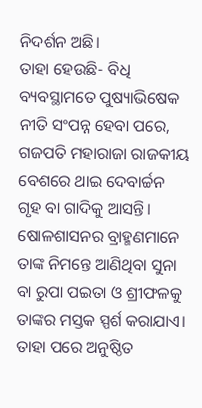ନିଦର୍ଶନ ଅଛି।
ତାହା ହେଉଛି- ବିଧି ବ୍ୟବସ୍ଥାମତେ ପୁଷ୍ୟାଭିଷେକ ନୀତି ସଂପନ୍ନ ହେବା ପରେ, ଗଜପତି ମହାରାଜା ରାଜକୀୟ ବେଶରେ ଥାଇ ଦେବାର୍ଚ୍ଚନ ଗୃହ ବା ଗାଦିକୁ ଆସନ୍ତି। ଷୋଳଶାସନର ବ୍ରାହ୍ମଣମାନେ ତାଙ୍କ ନିମନ୍ତେ ଆଣିଥିବା ସୁନା ବା ରୁପା ପଇତା ଓ ଶ୍ରୀଫଳକୁ ତାଙ୍କର ମସ୍ତକ ସ୍ପର୍ଶ କରାଯାଏ। ତାହା ପରେ ଅନୁଷ୍ଠିତ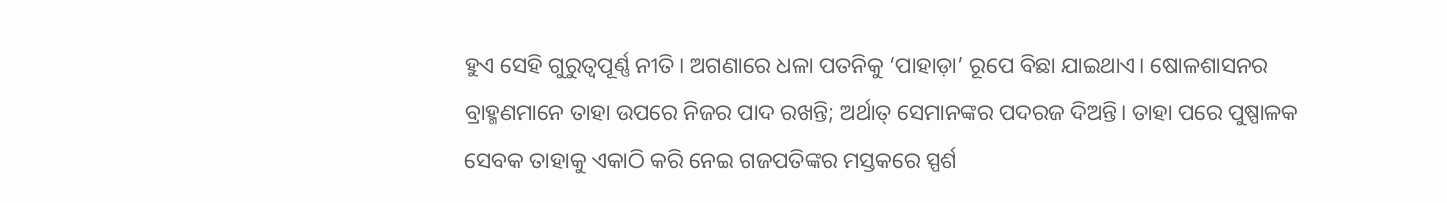ହୁଏ ସେହି ଗୁରୁତ୍ବପୂର୍ଣ୍ଣ ନୀତି। ଅଗଣାରେ ଧଳା ପତନିକୁ ‘ପାହାଡ଼ା’ ରୂପେ ବିଛା ଯାଇଥାଏ। ଷୋଳଶାସନର ବ୍ରାହ୍ମଣମାନେ ତାହା ଉପରେ ନିଜର ପାଦ ରଖନ୍ତି; ଅର୍ଥାତ୍ ସେମାନଙ୍କର ପଦରଜ ଦିଅନ୍ତି। ତାହା ପରେ ପୁଷ୍ପାଳକ ସେବକ ତାହାକୁ ଏକାଠି କରି ନେଇ ଗଜପତିଙ୍କର ମସ୍ତକରେ ସ୍ପର୍ଶ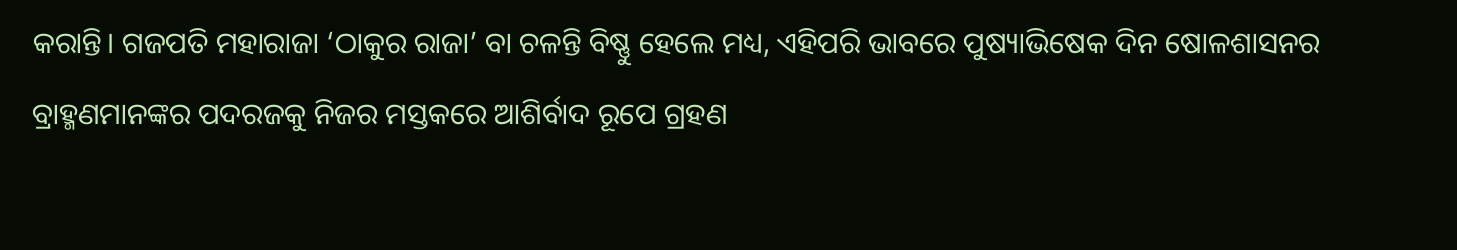କରାନ୍ତି। ଗଜପତି ମହାରାଜା ‘ଠାକୁର ରାଜା’ ବା ଚଳନ୍ତି ବିଷ୍ଣୁ ହେଲେ ମଧ୍ୟ, ଏହିପରି ଭାବରେ ପୁଷ୍ୟାଭିଷେକ ଦିନ ଷୋଳଶାସନର ବ୍ରାହ୍ମଣମାନଙ୍କର ପଦରଜକୁ ନିଜର ମସ୍ତକରେ ଆଶିର୍ବାଦ ରୂପେ ଗ୍ରହଣ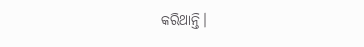କରିଥାନ୍ତି।